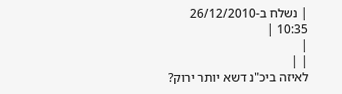| נשלח ב-26/12/2010 10:35 |
|
| |
לאיזה ביכ"נ דשא יותר ירוק?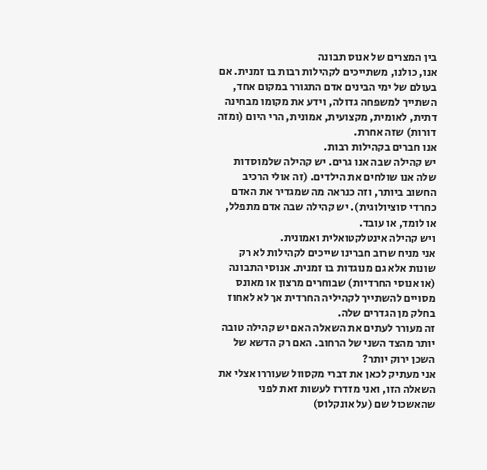בין המצרים של אנוס תבונה
אנו, כולנו, משתייכים לקהילות רבות בו זמנית. אם בעולם של ימי הבינים אדם התגורר במקום אחד, השתייך למשפחה גדולה, וידע את מקומו מבחינה דתית, לאומית, מקצועית, אמונית, הרי היום (ומזה דורות) שזה אחרת.
אנו חברים בקהילות רבות.
יש קהילה שבה אנו גרים. יש קהילה שלמוסדות שלה אנו שולחים את הילדים. (זה אולי הרכיב החשוב ביותר, וזה כנראה מה שמגדיר את האדם כחרדי סוציולוגית). יש קהילה שבה אדם מתפלל, או לומד, או עובד.
ויש קהילה אינטלקטואלית ואמונית.
אני מניח שרוב חברינו שייכים לקהילות לא רק שונות אלא גם מנוגדות בו זמנית. אנוסי התבונה (או אנוסי החרדיות) שבוחרים מרצון או מאונס מסויים להשתייך לקהיליה החרדית אך לא לאחוז בחלק מן הגדרים שלה.
זה מעורר לעתים את השאלה האם יש קהילה טובה יותר מהצד השני של הרחוב. האם רק הדשא של השכן ירוק יותר?
אני מעתיק לכאן את דברי מקסוול שעוררו אצלי את השאלה הזו, ואני מזדרז לעשות זאת לפני שהאשכול שם (על אונקלוס)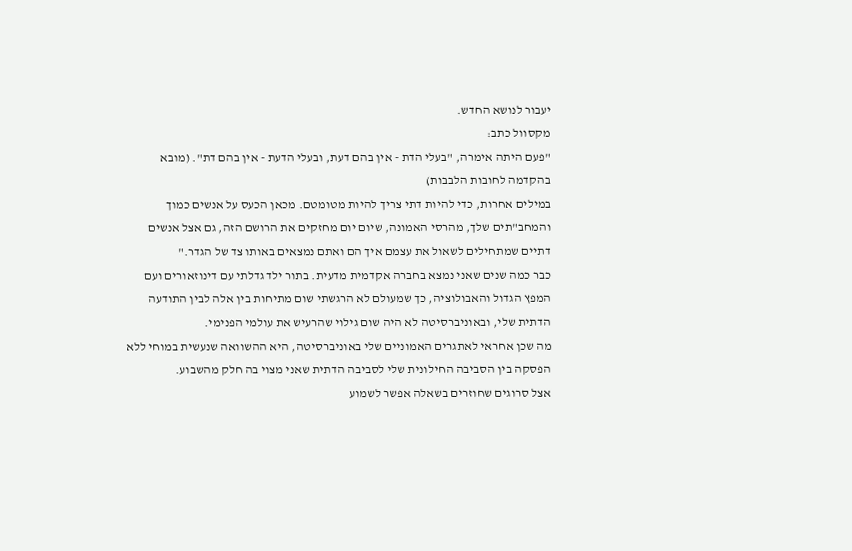יעבור לנושא החדש.
מקסוול כתב:
"פעם היתה אימרה, "בעלי הדת - אין בהם דעת, ובעלי הדעת - אין בהם דת". (מובא בהקדמה לחובות הלבבות)
במילים אחרות, כדי להיות דתי צריך להיות מטומטם. מכאן הכעס על אנשים כמוך והמחב"תים שלך, מהרסי האמונה, שיום יום מחזקים את הרושם הזה, גם אצל אנשים דתיים שמתחילים לשאול את עצמם איך הם ואתם נמצאים באותו צד של הגדר."
כבר כמה שנים שאני נמצא בחברה אקדמית מדעית. בתור ילד גדלתי עם דינוזאורים ועם המפץ הגדול והאבולוציה, כך שמעולם לא הרגשתי שום מתיחות בין אלה לבין התודעה הדתית שלי, ובאוניברסיטה לא היה שום גילוי שהרעיש את עולמי הפנימי.
מה שכן אחראי לאתגרים האמוניים שלי באוניברסיטה, היא ההשוואה שנעשית במוחי ללא הפסקה בין הסביבה החילונית שלי לסביבה הדתית שאני מצוי בה חלק מהשבוע.
אצל סרוגים שחוזרים בשאלה אפשר לשמוע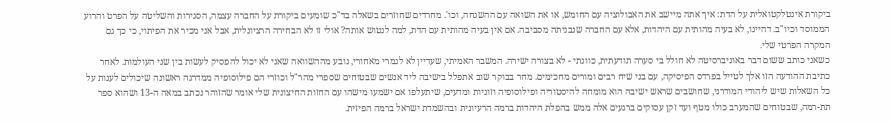ביקורת אינטלקטואלית על הדת: איך אתה מיישב את האבולוציה עם החומש, או את השואה עם ההשגחה, וכו'. מחרדים שחוזרים בשאלה בד"כ שומעים ביקורת על החברה עצמה, הסגירות והשליטה על הפרט והרוע הממוסד וכיו"ב. דהיינו, לא בעיה מהותית עם היהדות, אלא עם החברה שנבניתה מסביבה. אם אין בעיה מהותית עם הדת, למה לנטוש אותה? אולי זו לא הבחירה הרציונלית, אבל אני מכיר את הפיתוי, כי כך גם המקרה הפרטי שלי.
כשאני כותב ששום דבר באוניברסיטה לא חולל בי סערה תודעתית, כוונתי - לא בצורה ישירה. המשבר האמיתי, שעדיין לא לגמרי מאחורי, נובע מההשוואה שאני לא יכול להפסיק לעשות בין שני העולמות. לאחר כתיבת ההודעה הזו אלך לטייל בפרדס הפיסיקה, עם בני שיח רבים ומורים מחכימים. מחר בבוקר שוב אתפלל בישיבה ליד אנשים שבטוחים שספרי מהר"ל וכוזרי הם פילוסופיה ממדרגה ראשונה שיכולים לענות על כל השאלות שיש ליהודי המודרני, שחושבים שראש ישיבה הוא מומחה להיסטוריה ופילוסופיה וזוגיות ומדעים, שיתעלפו אם ישמעו מישהו עם החזות החיצונית שלי אומר שהזוהר נכתב במאה ה-13 ושהוא ספר תת-רמה, שבטוחים שהמערב כולו מטף ועד זקן עסוקים ברגעים אלה ממש בהפלת היהדות ברמה הרעיונית ובהשמדת ישראל ברמה הפיזית.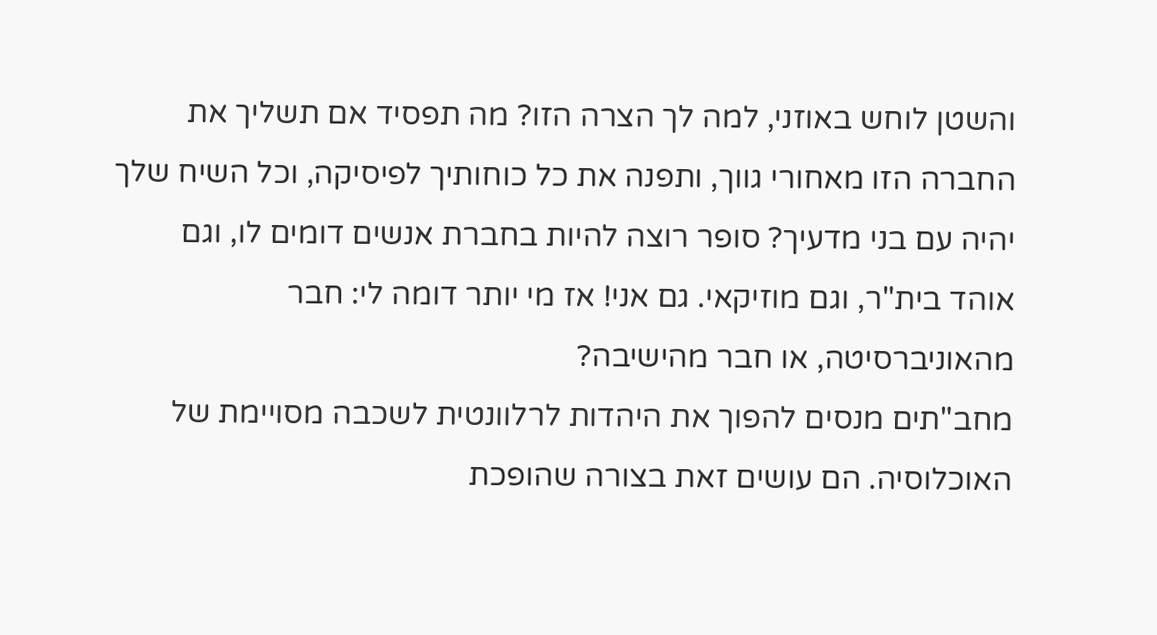והשטן לוחש באוזני, למה לך הצרה הזו? מה תפסיד אם תשליך את החברה הזו מאחורי גווך, ותפנה את כל כוחותיך לפיסיקה, וכל השיח שלך יהיה עם בני מדעיך? סופר רוצה להיות בחברת אנשים דומים לו, וגם אוהד בית"ר, וגם מוזיקאי. גם אני! אז מי יותר דומה לי: חבר מהאוניברסיטה, או חבר מהישיבה?
מחב"תים מנסים להפוך את היהדות לרלוונטית לשכבה מסויימת של האוכלוסיה. הם עושים זאת בצורה שהופכת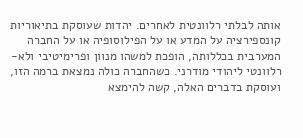אותה לבלתי רלוונטית לאחרים. יהדות שעוסקת בתיאוריות קונספירציה על המדע או על הפילוסופיה או על החברה המערבית בכללותה, הופכת למשהו מנוון ופרימיטיבי ולא-רלוונטי ליהודי מודרני. כשהחברה כולה נמצאת ברמה הזו, ועוסקת בדברים האלה, קשה להימצא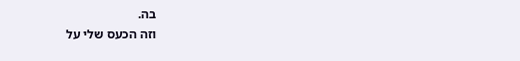בה.
וזה הכעס שלי על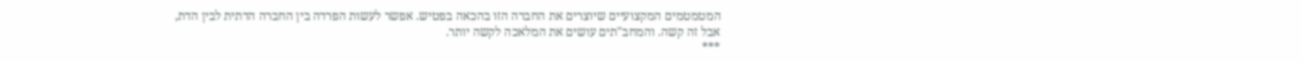המטמטמים המקצועיים שיוצרים את החברה הזו בהכאה בפטיש. אפשר לעשות הפרדה בין החברה הדתית לבין הדת, אבל זה קשה. והמחב"תים עושים את המלאכה לקשה יותר.
***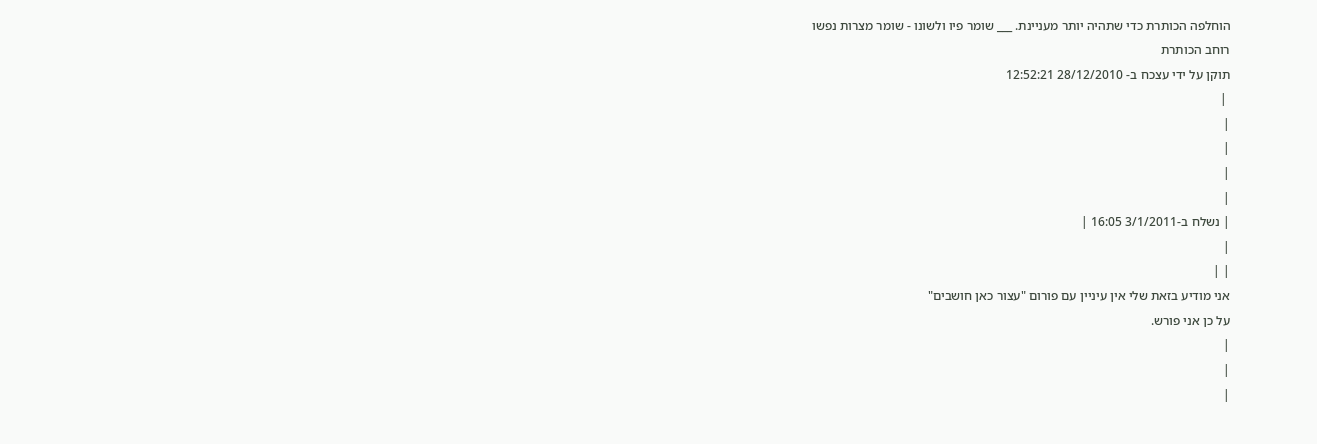הוחלפה הכותרת כדי שתהיה יותר מעניינת. ___ שומר פיו ולשונו - שומר מצרות נפשו
רוחב הכותרת
תוקן על ידי עצכח ב- 28/12/2010 12:52:21
 |
|
|
|
|
| נשלח ב-3/1/2011 16:05 |
|
| |
אני מודיע בזאת שלי אין עיניין עם פורום "עצור כאן חושבים"
על כן אני פורש.
|
|
|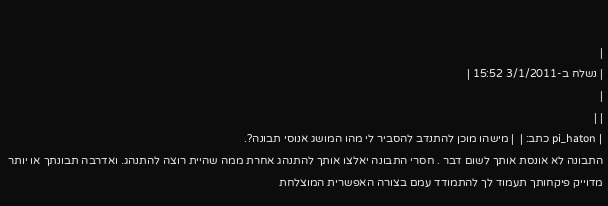|
| נשלח ב-3/1/2011 15:52 |
|
| |
| pi_haton כתב: |  | מישהו מוכן להתנדב להסביר לי מהו המושג אנוסי תבונה?.
התבונה לא אונסת אותך לשום דבר . חסרי התבונה יאלצו אותך להתנהג אחרת ממה שהיית רוצה להתנהג. ואדרבה תבונתך או יותר מדוייק פיקחותך תעמוד לך להתמודד עמם בצורה האפשרית המוצלחת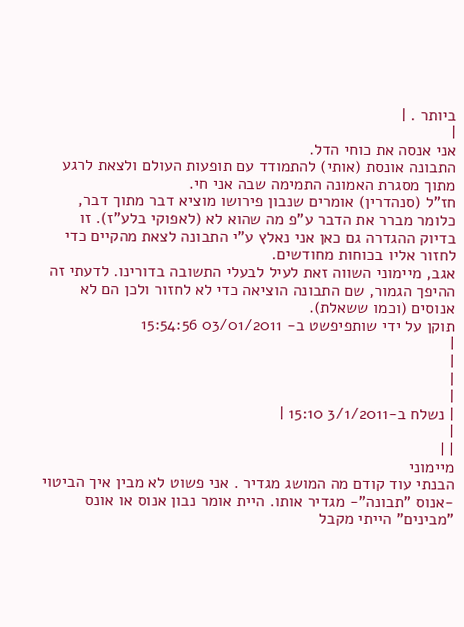ביותר . |
|
אני אנסה את כוחי הדל.
התבונה אונסת (אותי) להתמודד עם תופעות העולם ולצאת לרגע מתוך מסגרת האמונה התמימה שבה אני חי.
חז"ל (סנהדרין) אומרים שנבון פירושו מוציא דבר מתוך דבר, כלומר מברר את הדבר ע"פ מה שהוא לא (לאפוקי בלע"ז). זו בדיוק ההגדרה גם כאן אני נאלץ ע"י התבונה לצאת מהקיים כדי לחזור אליו בכוחות מחודשים.
אגב, מיימוני השווה זאת לעיל לבעלי התשובה בדורינו. לדעתי זה ההיפך הגמור, שם התבונה הוציאה כדי לא לחזור ולכן הם לא אנוסים (וכמו ששאלת).
תוקן על ידי שותפיפשט ב- 03/01/2011 15:54:56
|
|
|
|
| נשלח ב-3/1/2011 15:10 |
|
| |
מיימוני
הבנתי עוד קודם מה המושג מגדיר . אני פשוט לא מבין איך הביטוי -אנוס "תבונה"- מגדיר אותו. היית אומר נבון אנוס או אונס "מבינים" הייתי מקבל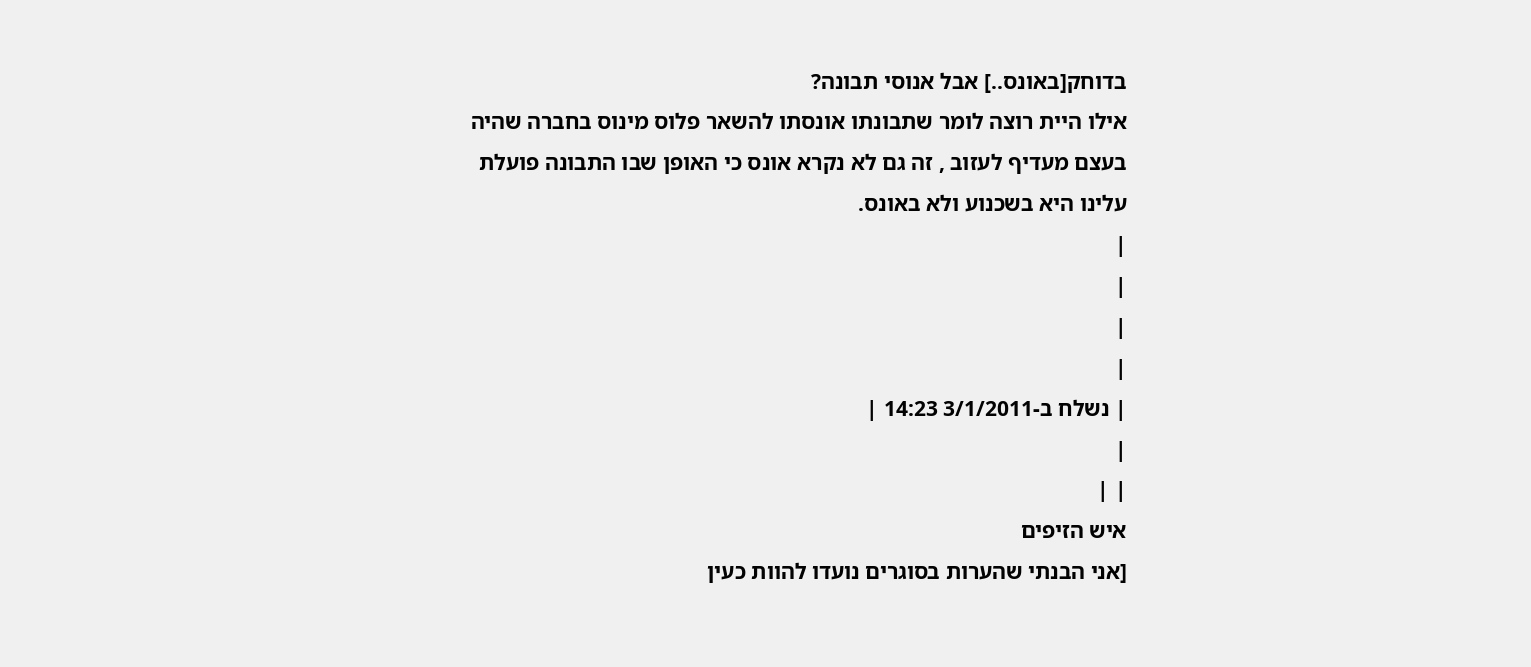בדוחק[באונס..] אבל אנוסי תבונה?
אילו היית רוצה לומר שתבונתו אונסתו להשאר פלוס מינוס בחברה שהיה בעצם מעדיף לעזוב , זה גם לא נקרא אונס כי האופן שבו התבונה פועלת עלינו היא בשכנוע ולא באונס.
|
|
|
|
| נשלח ב-3/1/2011 14:23 |
|
| |
איש הזיפים
[אני הבנתי שהערות בסוגרים נועדו להוות כעין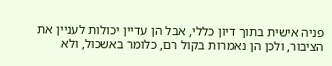פניה אישית בתוך דיון כללי, אבל הן עדיין יכולות לעניין את הציבור, ולכן הן נאמרות בקול רם, כלומר באשכול, ולא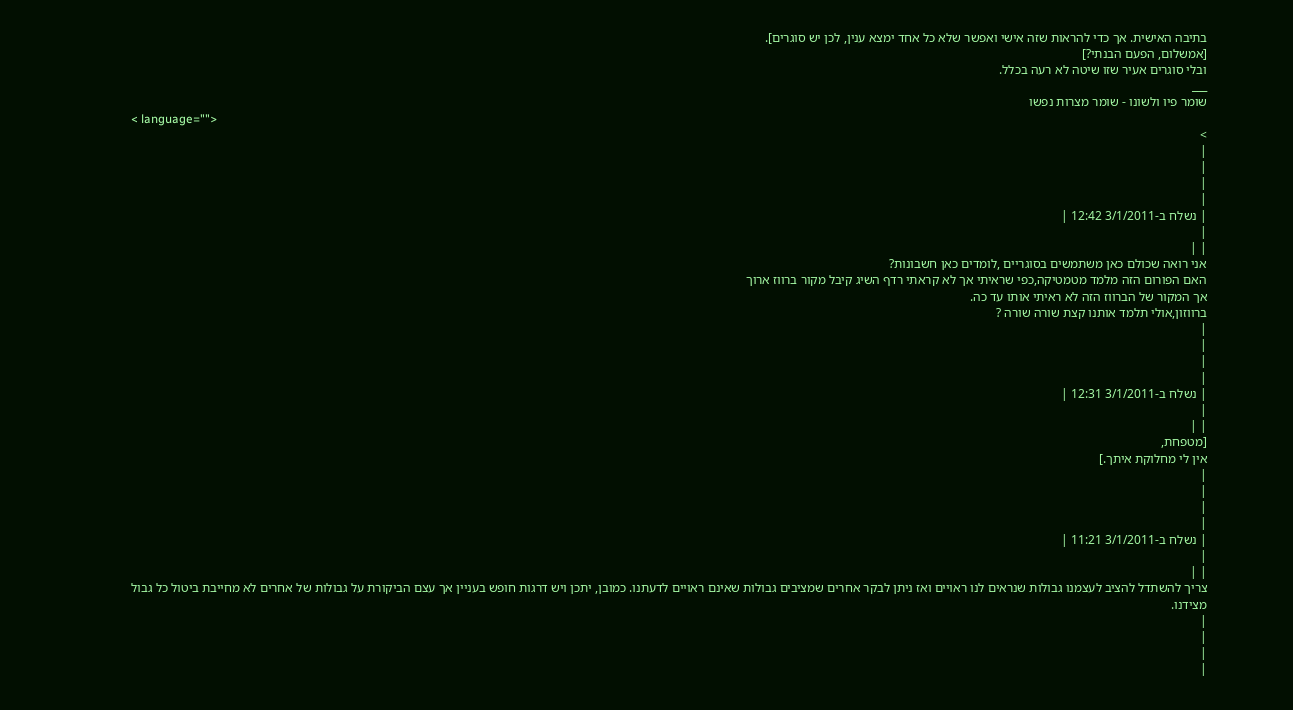בתיבה האישית. אך כדי להראות שזה אישי ואפשר שלא כל אחד ימצא ענין, לכן יש סוגרים].
[אמשלום, הפעם הבנתי?]
ובלי סוגרים אעיר שזו שיטה לא רעה בכלל.
___
שומר פיו ולשונו - שומר מצרות נפשו
< language="">
>
|
|
|
|
| נשלח ב-3/1/2011 12:42 |
|
| |
אני רואה שכולם כאן משתמשים בסוגריים ,לומדים כאן חשבונות?
האם הפורום הזה מלמד מטמטיקה,כפי שראיתי אך לא קראתי רדף השיג קיבל מקור ברווז ארוך
אך המקור של הברווז הזה לא ראיתי אותו עד כה.
ברווזון,אולי תלמד אותנו קצת שורה שורה ?
|
|
|
|
| נשלח ב-3/1/2011 12:31 |
|
| |
[מטפחת,
אין לי מחלוקת איתך.]
|
|
|
|
| נשלח ב-3/1/2011 11:21 |
|
| |
צריך להשתדל להציב לעצמנו גבולות שנראים לנו ראויים ואז ניתן לבקר אחרים שמציבים גבולות שאינם ראויים לדעתנו. כמובן, יתכן ויש דרגות חופש בעניין אך עצם הביקורת על גבולות של אחרים לא מחייבת ביטול כל גבול מצידנו.
|
|
|
|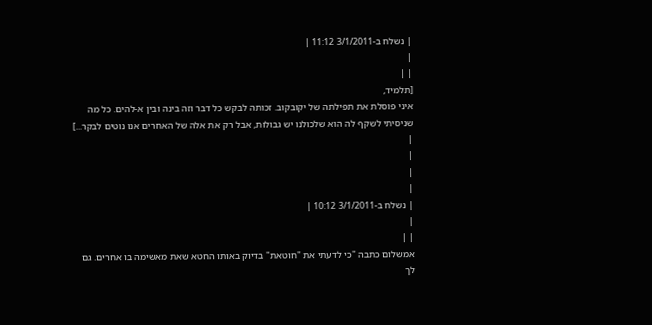| נשלח ב-3/1/2011 11:12 |
|
| |
[תלמיד,
איני פוסלת את תפילתה של יקובקוב. זכותה לבקש כל דבר וזה בינה ובין א-להים. כל מה שניסיתי לשקף לה הוא שלכולנו יש גבולות, אבל רק את אלה של האחרים אנו נוטים לבקר...]
|
|
|
|
| נשלח ב-3/1/2011 10:12 |
|
| |
אמשלום כתבה "כי לדעתי את "חוטאת" בדיוק באותו החטא שאת מאשימה בו אחרים. גם לך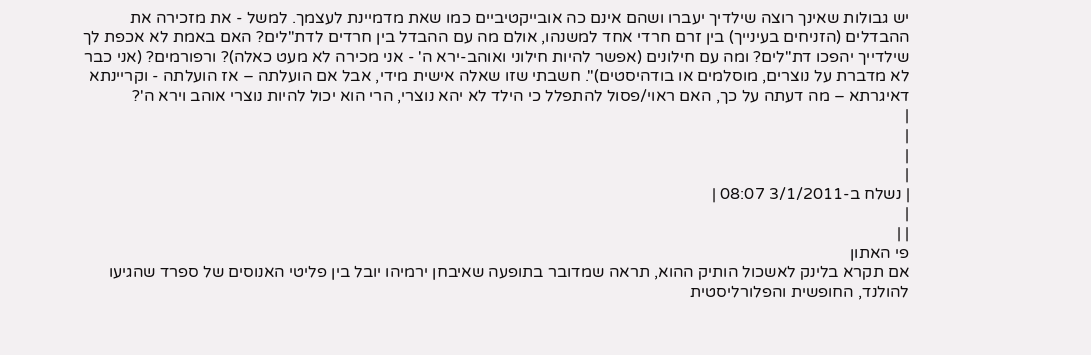יש גבולות שאינך רוצה שילדיך יעברו ושהם אינם כה אובייקטיביים כמו שאת מדמיינת לעצמך. למשל - את מזכירה את ההבדלים (הזניחים בעינייך) בין זרם חרדי אחד למשנהו, אולם מה עם ההבדל בין חרדים לדת"לים? האם באמת לא אכפת לך שילדייך יהפכו דת"לים? ומה עם חילונים (אפשר להיות חילוני ואוהב-ירא ה' - אני מכירה לא מעט כאלה)? ורפורמים? (אני כבר לא מדברת על נוצרים, מוסלמים או בודהיסטים)". חשבתי שזו שאלה אישית מידי, אבל אם הועלתה – אז הועלתה - וקריינתא דאיגרתא – מה דעתה על כך, האם ראוי/פסול להתפלל כי הילד לא יהא נוצרי, הרי הוא יכול להיות נוצרי אוהב וירא ה'?
|
|
|
|
| נשלח ב-3/1/2011 08:07 |
|
| |
פי האתון
אם תקרא בלינק לאשכול הותיק ההוא, תראה שמדובר בתופעה שאיבחן ירמיהו יובל בין פליטי האנוסים של ספרד שהגיעו להולנד, החופשית והפלורליסטית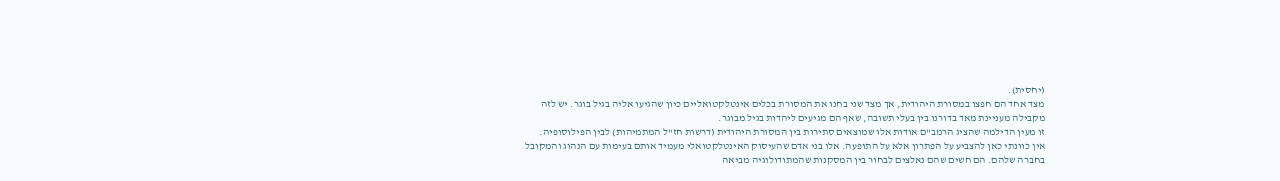(יחסית).
מצד אחד הם חפצו במסורת היהודית, אך מצד שני בחנו את המסורת בכלים אינטלקטואליים כיון שהגיעו אליה בגיל בוגר. יש לזה מקבילה מעניינת מאד בדורנו בין בעלי תשובה, שאף הם מגיעים ליהדות בגיל מבוגר.
זו מעין הדילמה שהציג הרמב"ם אודות אלו שמוצאים סתירות בין המסורת היהודית (דרשות חז"ל המתמיהות) לבין הפילוסופיה.
אין כוונתי כאן להצביע על הפתרון אלא על התופעה. אלו בני אדם שהעיסוק האינטלקטואלי מעמיד אותם בעימות עם הנהוג והמקובל בחברה שלהם. הם חשים שהם נאלצים לבחור בין המסקנות שהמתודולוגיה מביאה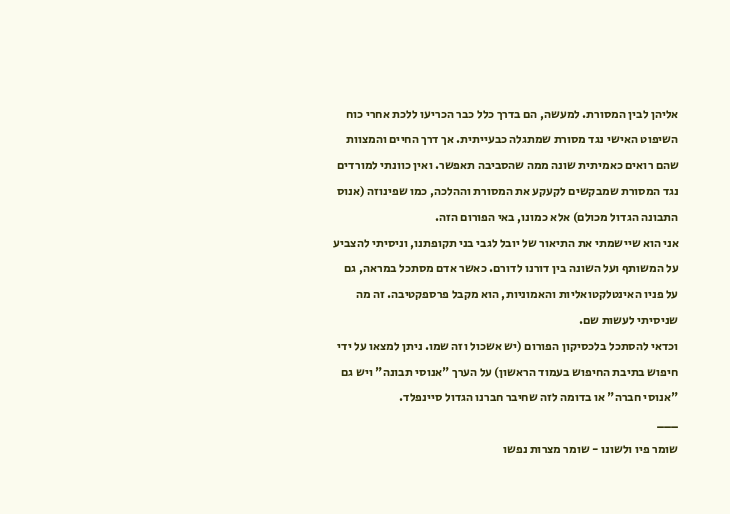אליהן לבין המסורת. למעשה, הם בדרך כלל כבר הכריעו ללכת אחרי כוח השיפוט האישי נגד מסורת שמתגלה כבעייתית. אך דרך החיים והמצוות שהם רואים כאמיתית שונה ממה שהסביבה תאפשר. ואין כוונתי למורדים נגד המסורת שמבקשים לקעקע את המסורת וההלכה, כמו שפינוזה (אנוס התבונה הגדול מכולם) אלא כמונו, באי הפורום הזה.
אני הוא שיישמתי את התיאור של יובל לגבי בני תקופתנו, וניסיתי להצביע על המשותף ועל השונה בין דורנו לדורם. כאשר אדם מסתכל במראה, גם על פניו האינטלקטואליות והאמוניות, הוא מקבל פרספקטיבה. זה מה שניסיתי לעשות שם.
וכדאי להסתכל בלכסיקון הפורום (יש אשכול וזה שמו. ניתן למצאו על ידי חיפוש בתיבת החיפוש בעמוד הראשון) על הערך "אנוסי תבונה" ויש גם "אנוסי חברה" או בדומה לזה שחיבר חברנו הגדול סיינפלד.
___
שומר פיו ולשונו - שומר מצרות נפשו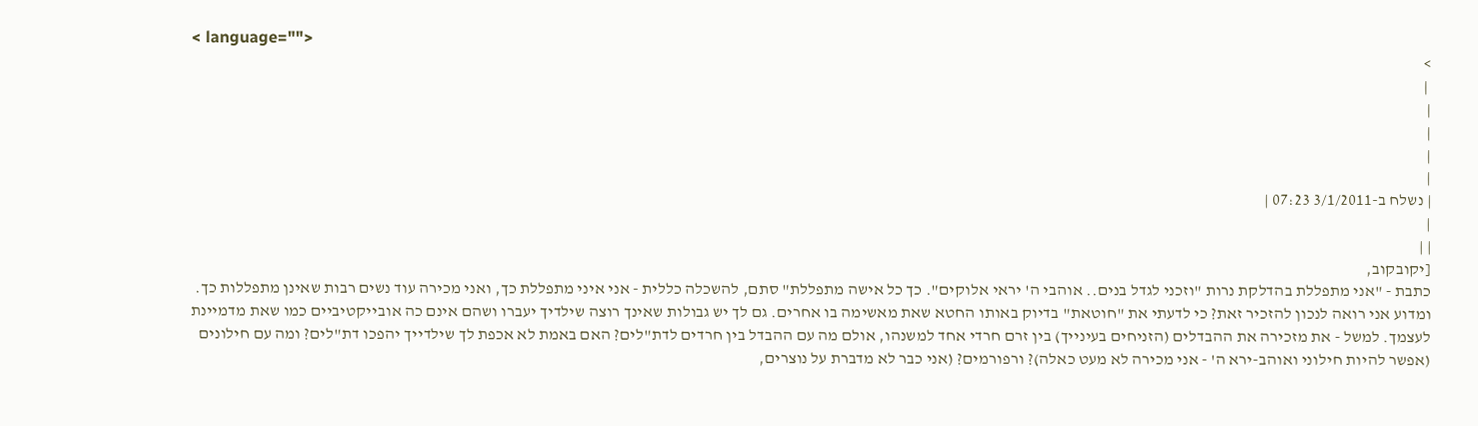< language="">
>
 |
|
|
|
|
| נשלח ב-3/1/2011 07:23 |
|
| |
[יקובקוב,
כתבת - "אני מתפללת בהדלקת נרות "וזכני לגדל בנים.. אוהבי ה' יראי אלוקים". כך כל אישה מתפללת" סתם, להשכלה כללית - אני איני מתפללת כך, ואני מכירה עוד נשים רבות שאינן מתפללות כך. ומדוע אני רואה לנכון להזכיר זאת? כי לדעתי את "חוטאת" בדיוק באותו החטא שאת מאשימה בו אחרים. גם לך יש גבולות שאינך רוצה שילדיך יעברו ושהם אינם כה אובייקטיביים כמו שאת מדמיינת לעצמך. למשל - את מזכירה את ההבדלים (הזניחים בעינייך) בין זרם חרדי אחד למשנהו, אולם מה עם ההבדל בין חרדים לדת"לים? האם באמת לא אכפת לך שילדייך יהפכו דת"לים? ומה עם חילונים (אפשר להיות חילוני ואוהב-ירא ה' - אני מכירה לא מעט כאלה)? ורפורמים? (אני כבר לא מדברת על נוצרים,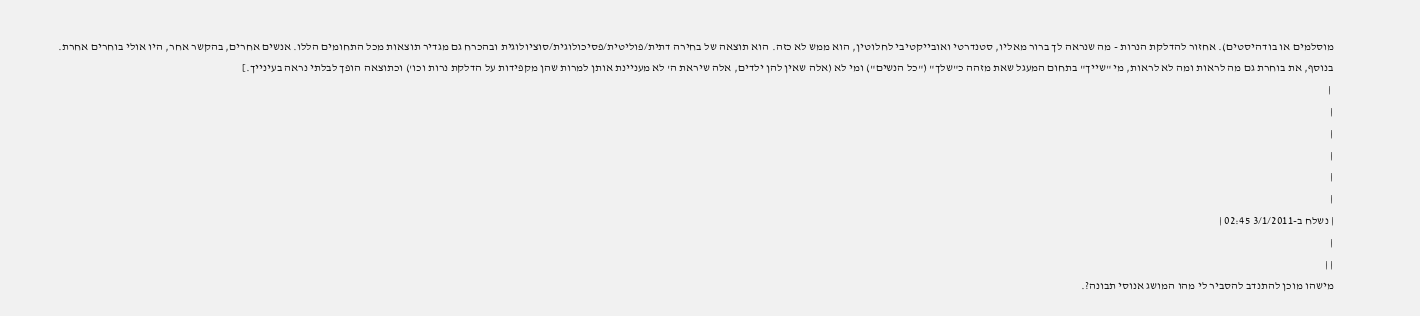מוסלמים או בודהיסטים). אחזור להדלקת הנרות - מה שנראה לך ברור מאליו, סטנדרטי ואובייקטיבי לחלוטין, הוא ממש לא כזה. הוא תוצאה של בחירה דתית/פוליטית/פסיכולוגית/סוציולוגית ובהכרח גם מגדיר תוצאות מכל התחומים הללו. אנשים אחרים, בהקשר אחר, היו אולי בוחרים אחרת. בנוסף, את בוחרת גם מה לראות ומה לא לראות, מי "שייך" בתחום המעגל שאת מזהה כ"שלך" ("כל הנשים") ומי לא (אלה שאין להן ילדים, אלה שיראת ה' לא מעניינת אותן למרות שהן מקפידות על הדלקת נרות וכו') וכתוצאה הופך לבלתי נראה בעינייך.]
 |
|
|
|
|
|
| נשלח ב-3/1/2011 02:45 |
|
| |
מישהו מוכן להתנדב להסביר לי מהו המושג אנוסי תבונה?.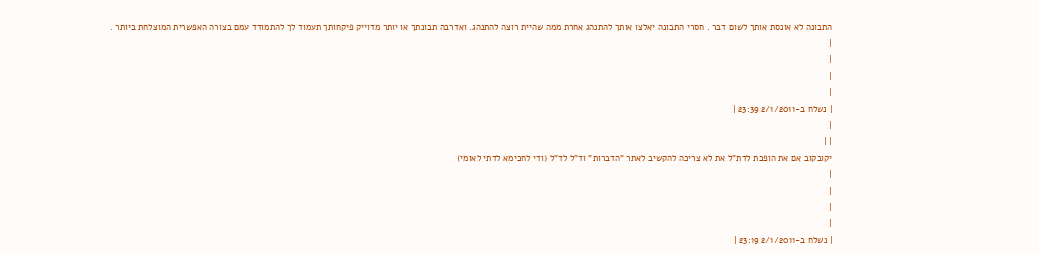התבונה לא אונסת אותך לשום דבר . חסרי התבונה יאלצו אותך להתנהג אחרת ממה שהיית רוצה להתנהג. ואדרבה תבונתך או יותר מדוייק פיקחותך תעמוד לך להתמודד עמם בצורה האפשרית המוצלחת ביותר .
|
|
|
|
| נשלח ב-2/1/2011 23:39 |
|
| |
יקובקוב אם את הופכת לדת"ל את לא צריכה להקשיב לאתר "הדברות" וד"ל לד"ל (ודי לחכימא לדתי לאומי)
|
|
|
|
| נשלח ב-2/1/2011 23:19 |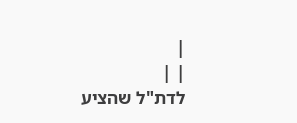|
| |
לדת"ל שהציע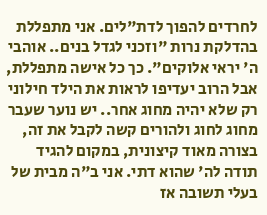לחרדים להפוך לדת"לים. אני מתפללת בהדלקת נרות "וזכני לגדל בנים.. אוהבי ה' יראי אלוקים". כך כל אישה מתפללת, אבל הרוב יעדיפו לראות את הילד חילוני רק שלא יהיה מחוג אחר.. יש נוער שעבר מחוג לחוג ולהורים קשה לקבל את זה, בצורה מאוד קיצונית, במקום להגיד תודה לה' שהוא דתי. אני ב"ה מבית של בעלי תשובה אז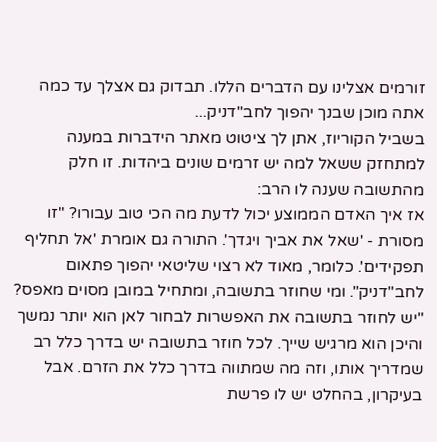זורמים אצלינו עם הדברים הללו. תבדוק גם אצלך עד כמה אתה מוכן שבנך יהפוך לחב"דניק...
בשביל הקוריוז, אתן לך ציטוט מאתר הידברות במענה למתחזק ששאל למה יש זרמים שונים ביהדות. זו חלק מהתשובה שענה לו הרב:
אז איך האדם הממוצע יכול לדעת מה הכי טוב עבורו? "זו מסורת - 'שאל את אביך ויגדך'. התורה גם אומרת 'אל תחליף תפקידים'. כלומר, מאוד לא רצוי שליטאי יהפוך פתאום לחב"דניק". ומי שחוזר בתשובה, ומתחיל במובן מסוים מאפס? "יש לחוזר בתשובה את האפשרות לבחור לאן הוא יותר נמשך והיכן הוא מרגיש שייך. לכל חוזר בתשובה יש בדרך כלל רב שמדריך אותו, וזה מה שמתווה בדרך כלל את הזרם. אבל בעיקרון, בהחלט יש לו פרשת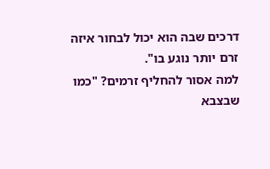דרכים שבה הוא יכול לבחור איזה זרם יותר נוגע בו".
למה אסור להחליף זרמים? "כמו שבצבא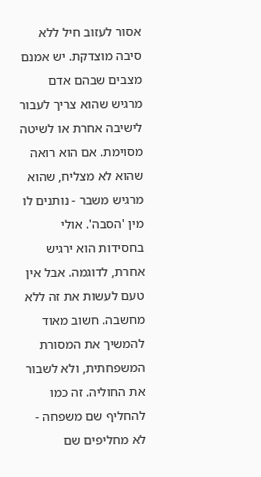אסור לעזוב חיל ללא סיבה מוצדקת. יש אמנם מצבים שבהם אדם מרגיש שהוא צריך לעבור לישיבה אחרת או לשיטה מסוימת. אם הוא רואה שהוא לא מצליח, שהוא מרגיש משבר - נותנים לו מין 'הסבה'. אולי בחסידות הוא ירגיש אחרת, לדוגמה. אבל אין טעם לעשות את זה ללא מחשבה. חשוב מאוד להמשיך את המסורת המשפחתית, ולא לשבור את החוליה. זה כמו להחליף שם משפחה - לא מחליפים שם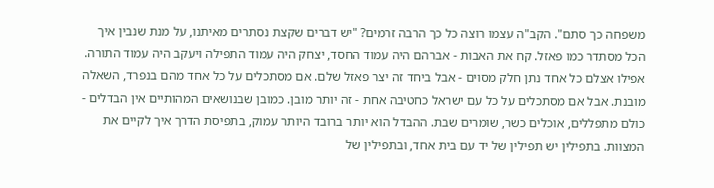משפחה כך סתם". הקב"ה עצמו רוצה כל כך הרבה זרמים? "יש דברים שקצת נסתרים מאיתנו, על מנת שנבין איך הכל מסתדר כמו פאזל. קח את האבות - אברהם היה עמוד החסד, יצחק היה עמוד התפילה ויעקב היה עמוד התורה. אפילו אצלם כל אחד נתן חלק מסוים - אבל ביחד זה יצר פאזל שלם. אם מסתכלים על כל אחד מהם בנפרד, השאלה מובנת. אבל אם מסתכלים על כל עם ישראל כחטיבה אחת - זה יותר מובן. כמובן שבנושאים המהותיים אין הבדלים - כולם מתפללים, אוכלים כשר, שומרים שבת. ההבדל הוא יותר ברובד היותר עמוק, בתפיסת הדרך איך לקיים את המצוות. בתפילין יש תפילין של יד עם בית אחד, ובתפילין של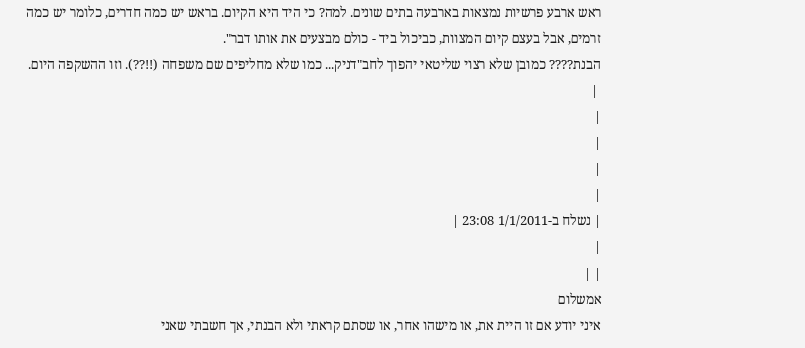ראש ארבע פרשיות נמצאות בארבעה בתים שונים. למה? כי היד היא הקיום. בראש יש כמה חדרים, כלומר יש כמה זרמים, אבל בעצם קיום המצוות, כביכול ביד - כולם מבצעים את אותו דבר".
הבנת???? כמובן שלא רצוי שליטאי יהפוך לחב"דניק... כמו שלא מחליפים שם משפחה (!!??). וזו ההשקפה היום.
 |
|
|
|
|
| נשלח ב-1/1/2011 23:08 |
|
| |
אמשלום
איני יודע אם זו היית את, או מישהו אחר, או שסתם קראתי ולא הבנתי, אך חשבתי שאני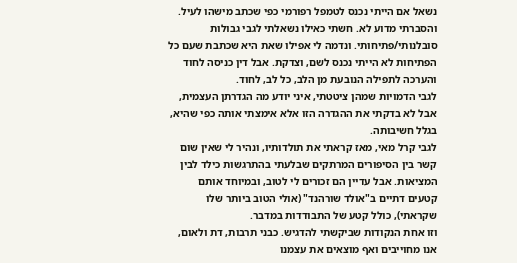נשאל אם הייתי נכנס לטמפל רפורמי כפי שכתב מישהו לעיל. והסברתי מדוע לא. חשתי כאילו נשאלתי לגבי גבולות סובלנותי/פתיחותי. ונדמה לי אפילו שאת היא שכתבת שעם כל הפתיחות לא הייתי נכנס לשם, וצדקת. אבל דין כניסה לחוד והערכה לתפילה הנובעת מן הלב, כל לב, לחוד.
לגבי הדמויות שמהן ציטטתי, איני יודע מה הגדרתן העצמית, אבל לא בדקתי את ההגדרה הזו אלא אימצתי אותה כפי שהיא, בגלל חשיבותה.
לגבי קרל מאי, מאז קראתי את תולדותיו, ונהיר לי שאין שום קשר בין הסיפורים המרתקים שבלעתי בהתרגשות כילד לבין המציאות. אבל עדיין הם זכורים לי לטוב, ובמיוחד אותם קטעים דתיים ב"אולד שורהנד" (אולי הטוב ביותר שלו שקראתי), כולל קטע של התבודדות במדבר.
וזו אחת הנקודות שביקשתי להדגיש. כבני תרבות, דת ולאום, אנו מחוייבים ואף מוצאים את עצמנו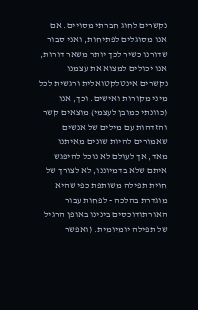נקשרים לחוג חברתי מסויים. אם אנו מסוגלים לפתיחות, ואני סבור שדורנו כשיר לכך יותר משאר דורות, אנו יכולים למצוא את עצמנו נקשרים אינטלקטואלית ורגשית לכל מיני מקורות ואישים. וכך, אנו (כוונתי כמובן לעצמי) מוצאים קשר והזדהות עם מילים של אנשים שאמורים להיות שונים מאיתנו מאד, אך לעולם לא נוכל להיפגש איתם שלא בדמיוננו, לא לצורך של חוית תפילה משותפת כפי שהיא מוגדרת בהלכה - לפחות עבור האורתודוכסים בינינו באופן הרגיל של תפילה יומיומית. (ואפשר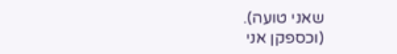שאני טועה).
(וכספקן אני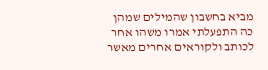מביא בחשבון שהמילים שמהן כה התפעלתי אמרו משהו אחר לכותב ולקוראים אחרים מאשר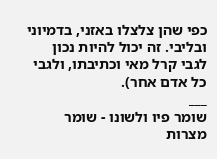כפי שהן צלצלו באזני, בדמיוני ובליבי. זה יכול להיות נכון לגבי קרל מאי וכתיבתו, ולגבי כל אדם אחר).
___
שומר פיו ולשונו - שומר מצרות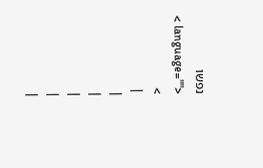נפשו
< language="">
>
 |
|
|
|
|
|